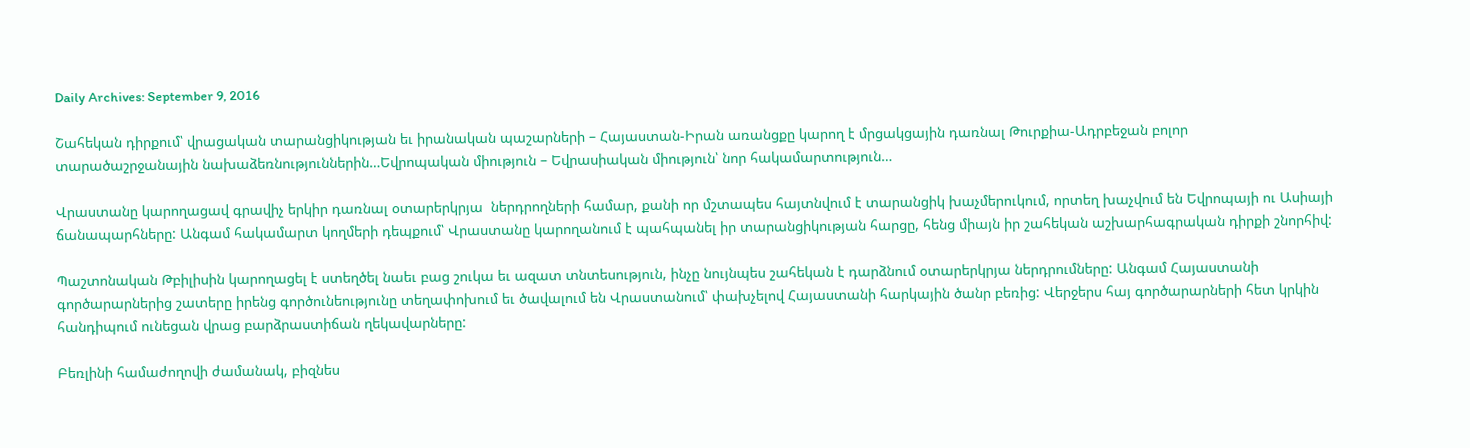Daily Archives: September 9, 2016

Շահեկան դիրքում՝ վրացական տարանցիկության եւ իրանական պաշարների – Հայաստան-Իրան առանցքը կարող է մրցակցային դառնալ Թուրքիա-Ադրբեջան բոլոր տարածաշրջանային նախաձեռնություններին…Եվրոպական միություն – Եվրասիական միություն՝ նոր հակամարտություն…

Վրաստանը կարողացավ գրավիչ երկիր դառնալ օտարերկրյա  ներդրողների համար, քանի որ մշտապես հայտնվում է տարանցիկ խաչմերուկում, որտեղ խաչվում են Եվրոպայի ու Ասիայի ճանապարհները: Անգամ հակամարտ կողմերի դեպքում՝ Վրաստանը կարողանում է պահպանել իր տարանցիկության հարցը, հենց միայն իր շահեկան աշխարհագրական դիրքի շնորհիվ:

Պաշտոնական Թբիլիսին կարողացել է ստեղծել նաեւ բաց շուկա եւ ազատ տնտեսություն, ինչը նույնպես շահեկան է դարձնում օտարերկրյա ներդրումները: Անգամ Հայաստանի գործարարներից շատերը իրենց գործունեությունը տեղափոխում եւ ծավալում են Վրաստանում՝ փախչելով Հայաստանի հարկային ծանր բեռից: Վերջերս հայ գործարարների հետ կրկին հանդիպում ունեցան վրաց բարձրաստիճան ղեկավարները:

Բեռլինի համաժողովի ժամանակ, բիզնես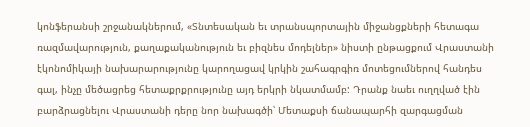կոնֆերանսի շրջանակներում, «Տնտեսական եւ տրանսպորտային միջանցքների հետագա ռազմավարություն, քաղաքականություն եւ բիզնես մոդելներ» նիստի ընթացքում Վրաստանի էկոնոմիկայի նախարարությունը կարողացավ կրկին շահագրգիռ մոտեցումներով հանդես գալ, ինչը մեծացրեց հետաքրքրությունը այդ երկրի նկատմամբ: Դրանք նաեւ ուղղված էին բարձրացնելու Վրաստանի դերը նոր նախագծի՝ Մետաքսի ճանապարհի զարգացման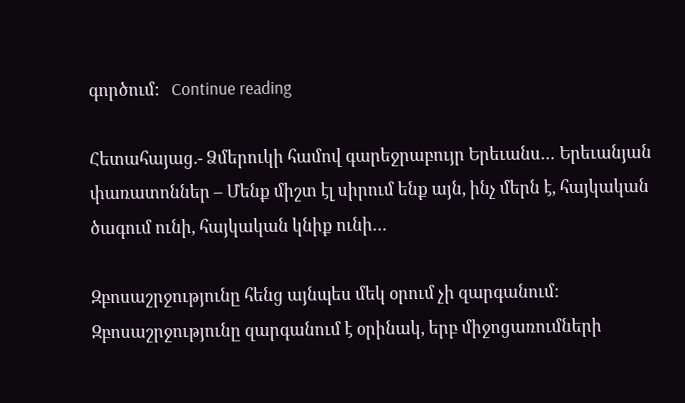գործում:   Continue reading

Հետահայաց.- Ձմերուկի համով գարեջրաբույր Երեւանս… Երեւանյան փառատոններ – Մենք միշտ էլ սիրում ենք այն, ինչ մերն է, հայկական ծագում ունի, հայկական կնիք ունի…

Զբոսաշրջությունը հենց այնպես մեկ օրում չի զարգանում: Զբոսաշրջությունը զարգանում է օրինակ, երբ միջոցառումների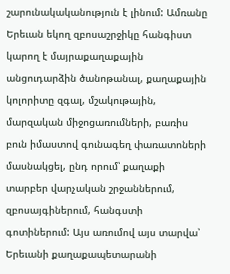շարունակականություն է լինում: Ամռանը Երեւան եկող զբոսաշրջիկը հանգիստ կարող է մայրաքաղաքային անցուդարձին ծանոթանալ, քաղաքային կոլորիտը զգալ, մշակութային, մարզական միջոցառումների, բառիս բուն իմաստով գունագեղ փառատոների մասնակցել, ընդ որում՝ քաղաքի տարբեր վարչական շրջաններում, զբոսայգիներում, հանգստի գոտիներում: Այս առումով այս տարվա՝ Երեւանի քաղաքապետարանի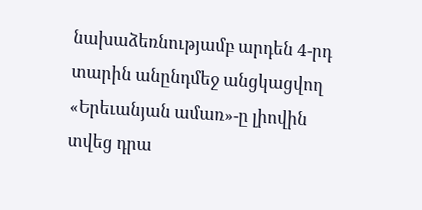նախաձեռնությամբ արդեն 4-րդ տարին անընդմեջ անցկացվող  «Երեւանյան ամառ»-ը լիովին տվեց դրա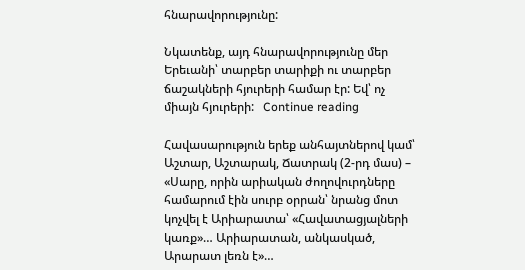հնարավորությունը:

Նկատենք, այդ հնարավորությունը մեր Երեւանի՝ տարբեր տարիքի ու տարբեր ճաշակների հյուրերի համար էր: Եվ՝ ոչ միայն հյուրերի:   Continue reading

Հավասարություն երեք անհայտներով կամ՝ Աշտար, Աշտարակ, Ճատրակ (2-րդ մաս) – «Սարը, որին արիական ժողովուրդները համարում էին սուրբ օրրան՝ նրանց մոտ կոչվել է Արիարատա՝ «Հավատացյալների կառք»… Արիարատան, անկասկած, Արարատ լեռն է»…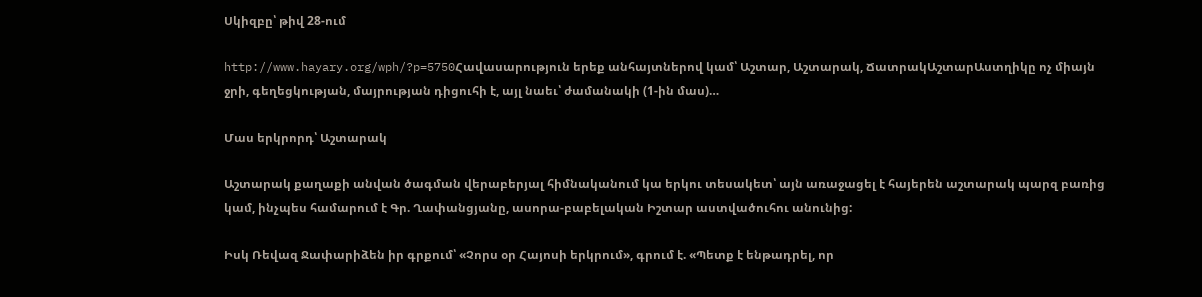Սկիզբը՝ թիվ 28-ում

http://www.hayary.org/wph/?p=5750Հավասարություն երեք անհայտներով կամ՝ Աշտար, Աշտարակ, ՃատրակԱշտարԱստղիկը ոչ միայն ջրի, գեղեցկության, մայրության դիցուհի է, այլ նաեւ՝ ժամանակի (1-ին մաս)…

Մաս երկրորդ՝ Աշտարակ

Աշտարակ քաղաքի անվան ծագման վերաբերյալ հիմնականում կա երկու տեսակետ՝ այն առաջացել է հայերեն աշտարակ պարզ բառից կամ, ինչպես համարում է Գր. Ղափանցյանը, ասորա-բաբելական Իշտար աստվածուհու անունից:

Իսկ Ռեվազ Ջափարիձեն իր գրքում՝ «Չորս օր Հայոսի երկրում», գրում է. «Պետք է ենթադրել, որ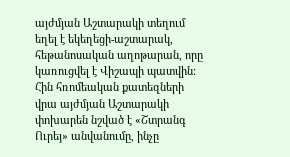այժմյան Աշտարակի տեղում եղել է եկեղեցի-աշտարակ, հեթանոսական աղոթարան, որը կառուցվել է Վիշապի պատվին: Հին հռոմեական քատեզների վրա այժմյան Աշտարակի փոխարեն նշված է «Շտրանգ Ուրեյ» անվանումը, ինչը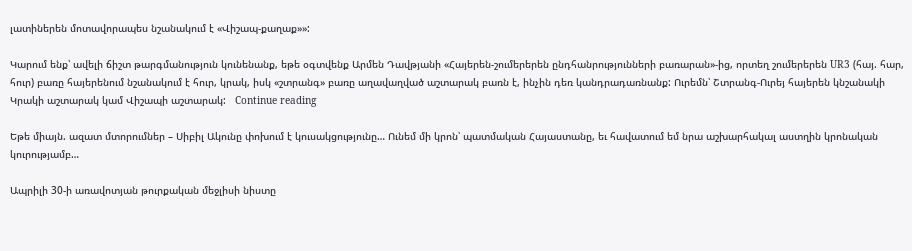լատիներեն մոտավորապես նշանակում է «Վիշապ-քաղաք»»:

Կարում ենք՝ ավելի ճիշտ թարգմանություն կունենանք, եթե օգտվենք Արմեն Դավթյանի «Հայերեն-շումերերեն ընդհանրությունների բառարան»-ից, որտեղ շումերերեն UR3 (հայ. հար, հուր) բառը հայերենում նշանակում է հուր, կրակ, իսկ «շտրանգ» բառը աղավաղված աշտարակ բառն է, ինչին դեռ կանդրադառնանք: Ուրեմն՝ Շտրանգ-Ուրեյ հայերեն կնշանակի Կրակի աշտարակ կամ Վիշապի աշտարակ:   Continue reading

Եթե միայն. ազատ մտորումներ – Սիբիլ Ակունը փոխում է կուսակցությունը… Ունեմ մի կրոն՝ պատմական Հայաստանը, եւ հավատում եմ նրա աշխարհակալ աստղին կրոնական կուրությամբ…

Ապրիլի 30-ի առավոտյան թուրքական մեջլիսի նիստը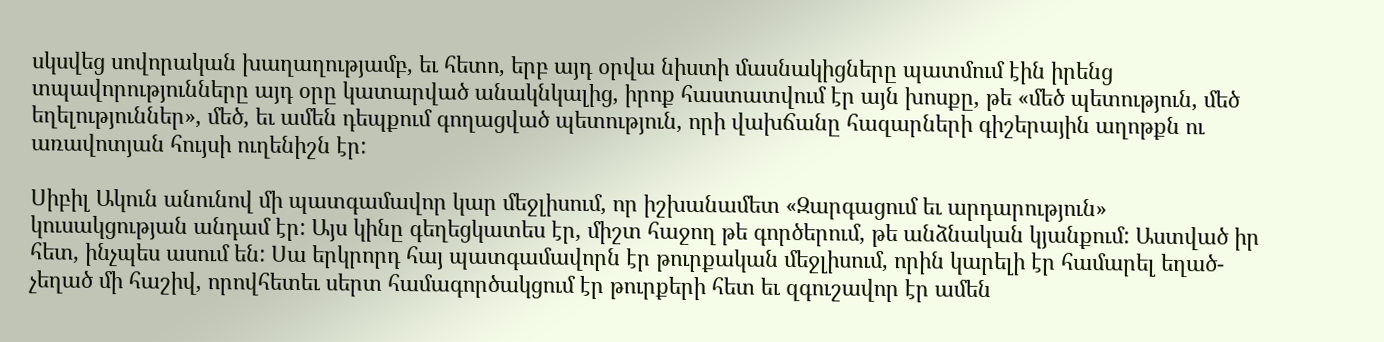սկսվեց սովորական խաղաղությամբ, եւ հետո, երբ այդ օրվա նիստի մասնակիցները պատմում էին իրենց տպավորությունները այդ օրը կատարված անակնկալից, իրոք հաստատվում էր այն խոսքը, թե «մեծ պետություն, մեծ եղելություններ», մեծ, եւ ամեն դեպքում գողացված պետություն, որի վախճանը հազարների գիշերային աղոթքն ու առավոտյան հույսի ուղենիշն էր:

Սիբիլ Ակուն անունով մի պատգամավոր կար մեջլիսում, որ իշխանամետ «Զարգացում եւ արդարություն» կուսակցության անդամ էր: Այս կինը գեղեցկատես էր, միշտ հաջող թե գործերում, թե անձնական կյանքում: Աստված իր հետ, ինչպես ասում են: Սա երկրորդ հայ պատգամավորն էր թուրքական մեջլիսում, որին կարելի էր համարել եղած-չեղած մի հաշիվ, որովհետեւ սերտ համագործակցում էր թուրքերի հետ եւ զգուշավոր էր ամեն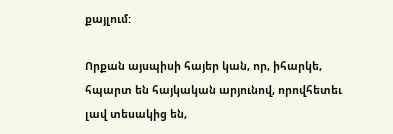քայլում:

Որքան այսպիսի հայեր կան, որ, իհարկե, հպարտ են հայկական արյունով, որովհետեւ լավ տեսակից են,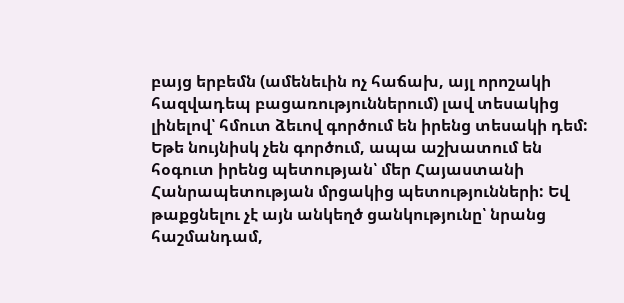բայց երբեմն (ամենեւին ոչ հաճախ, այլ որոշակի հազվադեպ բացառություններում) լավ տեսակից լինելով՝ հմուտ ձեւով գործում են իրենց տեսակի դեմ: Եթե նույնիսկ չեն գործում, ապա աշխատում են հօգուտ իրենց պետության՝ մեր Հայաստանի Հանրապետության մրցակից պետությունների: Եվ թաքցնելու չէ այն անկեղծ ցանկությունը՝ նրանց հաշմանդամ,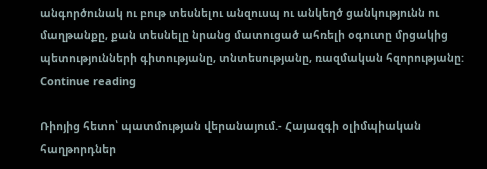անգործունակ ու բութ տեսնելու անզուսպ ու անկեղծ ցանկությունն ու մաղթանքը, քան տեսնելը նրանց մատուցած ահռելի օգուտը մրցակից պետությունների գիտությանը, տնտեսությանը, ռազմական հզորությանը:   Continue reading

Ռիոյից հետո՝ պատմության վերանայում.- Հայազգի օլիմպիական հաղթորդներ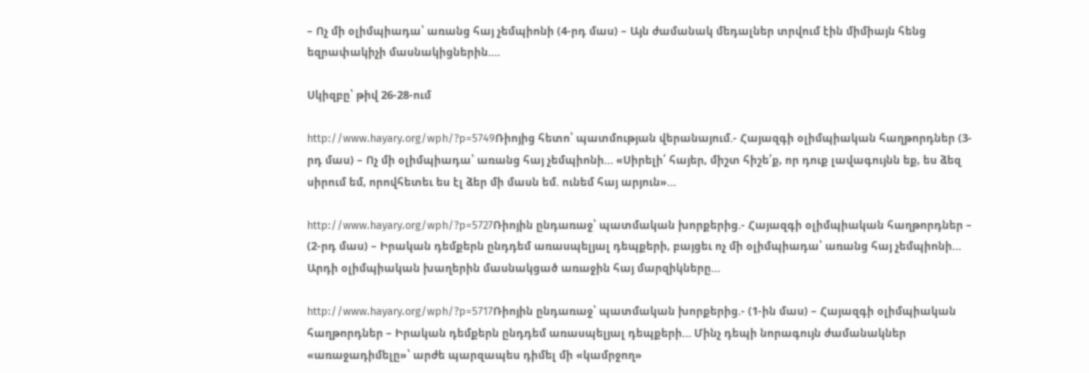– Ոչ մի օլիմպիադա՝ առանց հայ չեմպիոնի (4-րդ մաս) – Այն ժամանակ մեդալներ տրվում էին միմիայն հենց եզրափակիչի մասնակիցներին.…

Սկիզբը՝ թիվ 26-28-ում

http://www.hayary.org/wph/?p=5749Ռիոյից հետո՝ պատմության վերանայում.- Հայազգի օլիմպիական հաղթորդներ (3-րդ մաս) – Ոչ մի օլիմպիադա՝ առանց հայ չեմպիոնի… «Սիրելի՛ հայեր, միշտ հիշե՛ք, որ դուք լավագույնն եք, ես ձեզ սիրում եմ, որովհետեւ ես էլ ձեր մի մասն եմ. ունեմ հայ արյուն»…

http://www.hayary.org/wph/?p=5727Ռիոյին ընդառաջ՝ պատմական խորքերից.- Հայազգի օլիմպիական հաղթորդներ – (2-րդ մաս) – Իրական դեմքերն ընդդեմ առասպելյալ դեպքերի, բայցեւ ոչ մի օլիմպիադա՝ առանց հայ չեմպիոնի… Արդի օլիմպիական խաղերին մասնակցած առաջին հայ մարզիկները…

http://www.hayary.org/wph/?p=5717Ռիոյին ընդառաջ՝ պատմական խորքերից.- (1-ին մաս) – Հայազգի օլիմպիական հաղթորդներ – Իրական դեմքերն ընդդեմ առասպելյալ դեպքերի… Մինչ դեպի նորագույն ժամանակներ «առաջադիմելը»՝ արժե պարզապես դիմել մի «կամրջող»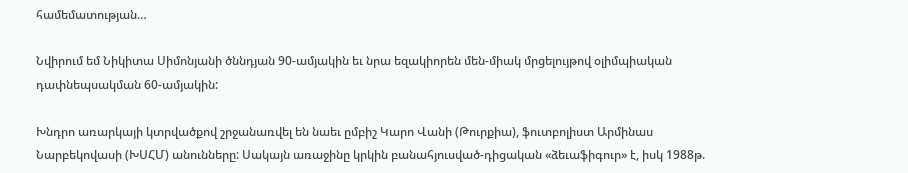համեմատության…

Նվիրում եմ Նիկիտա Սիմոնյանի ծննդյան 90-ամյակին եւ նրա եզակիորեն մեն-միակ մրցելույթով օլիմպիական դափնեպսակման 60-ամյակին:

Խնդրո առարկայի կտրվածքով շրջանառվել են նաեւ ըմբիշ Կարո Վանի (Թուրքիա), ֆուտբոլիստ Արմինաս Նարբեկովասի (ԽՍՀՄ) անունները: Սակայն առաջինը կրկին բանահյուսված-դիցական «ձեւաֆիգուր» է, իսկ 1988թ.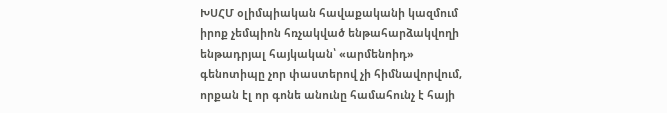ԽՍՀՄ օլիմպիական հավաքականի կազմում իրոք չեմպիոն հռչակված ենթահարձակվողի ենթադրյալ հայկական՝ «արմենոիդ» գենոտիպը չոր փաստերով չի հիմնավորվում, որքան էլ որ գոնե անունը համահունչ է հայի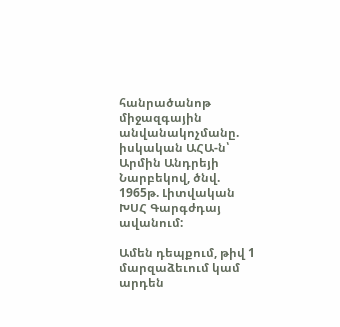հանրածանոթ միջազգային անվանակոչմանը. իսկական ԱՀԱ-ն՝ Արմին Անդրեյի Նարբեկով, ծնվ. 1965թ. Լիտվական ԽՍՀ Գարգժդայ ավանում:

Ամեն դեպքում, թիվ 1 մարզաձեւում կամ արդեն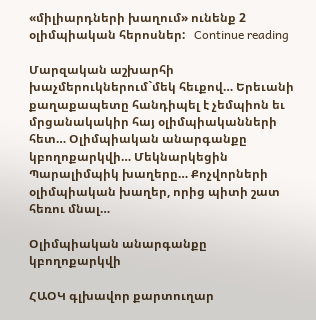«միլիարդների խաղում» ունենք 2 օլիմպիական հերոսներ:   Continue reading

Մարզական աշխարհի խաչմերուկներում`մեկ հեւքով… Երեւանի քաղաքապետը հանդիպել է չեմպիոն եւ մրցանակակիր հայ օլիմպիականների հետ… Օլիմպիական անարգանքը կբողոքարկվի… Մեկնարկեցին Պարալիմպիկ խաղերը… Քոչվորների օլիմպիական խաղեր, որից պիտի շատ հեռու մնալ…

Օլիմպիական անարգանքը կբողոքարկվի

ՀԱՕԿ գլխավոր քարտուղար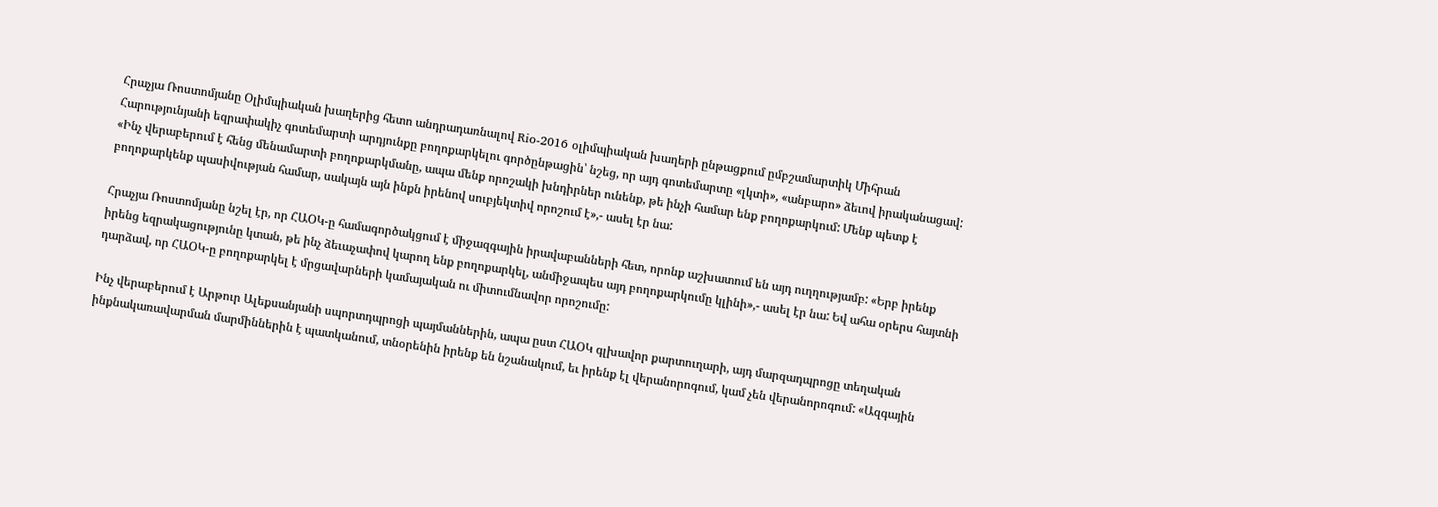Հրաչյա Ռոստոմյանը Օլիմպիական խաղերից հետո անդրադառնալով Rio-2016 օլիմպիական խաղերի ընթացքում ըմբշամարտիկ Միհրան Հարությունյանի եզրափակիչ գոտեմարտի արդյունքը բողոքարկելու գործընթացին՝ նշեց, որ այդ գոտեմարտը «լկտի», «անբարո» ձեւով իրականացավ: «Ինչ վերաբերում է հենց մենամարտի բողոքարկմանը, ապա մենք որոշակի խնդիրներ ունենք, թե ինչի համար ենք բողոքարկում: Մենք պետք է բողոքարկենք պասիվության համար, սակայն այն ինքն իրենով սուբյեկտիվ որոշում է»,- ասել էր նա:

Հրաչյա Ռոստոմյանը նշել էր, որ ՀԱՕԿ-ը համագործակցում է միջազգային իրավաբանների հետ, որոնք աշխատում են այդ ուղղությամբ: «Երբ իրենք իրենց եզրակացությունը կտան, թե ինչ ձեւաչափով կարող ենք բողոքարկել, անմիջապես այդ բողոքարկումը կլինի»,- ասել էր նա: Եվ ահա օրերս հայտնի դարձավ, որ ՀԱՕԿ-ը բողոքարկել է մրցավարների կամայական ու միտումնավոր որոշումը:

Ինչ վերաբերում է Արթուր Ալեքսանյանի սպորտդպրոցի պայմաններին, ապա ըստ ՀԱՕԿ գլխավոր քարտուղարի, այդ մարզադպրոցը տեղական ինքնակառավարման մարմիններին է պատկանում, տնօրենին իրենք են նշանակում, եւ իրենք էլ վերանորոգում, կամ չեն վերանորոգում: «Ազգային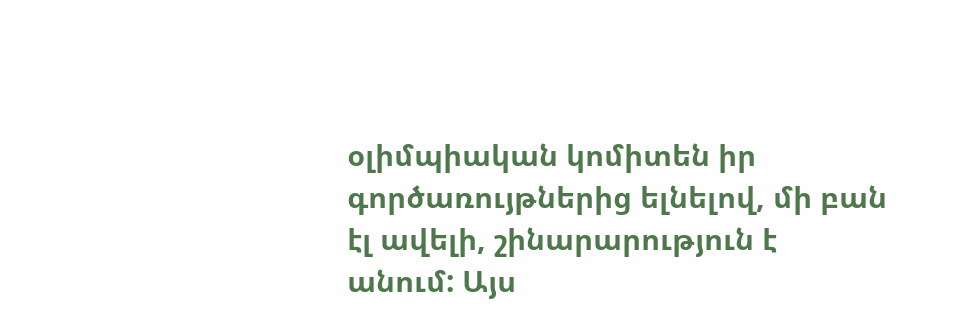օլիմպիական կոմիտեն իր գործառույթներից ելնելով, մի բան էլ ավելի, շինարարություն է անում: Այս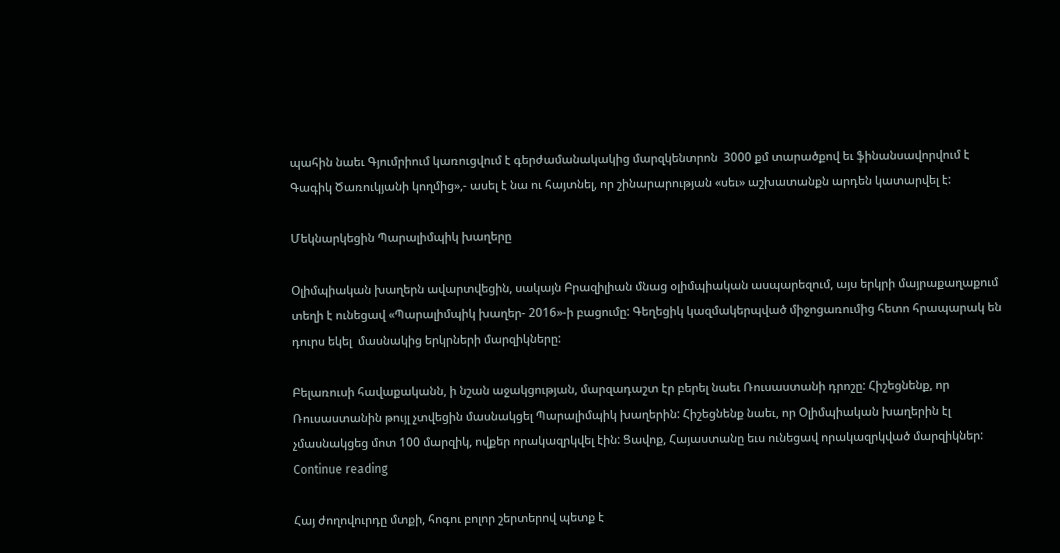պահին նաեւ Գյումրիում կառուցվում է գերժամանակակից մարզկենտրոն  3000 քմ տարածքով եւ ֆինանսավորվում է Գագիկ Ծառուկյանի կողմից»,- ասել է նա ու հայտնել, որ շինարարության «սեւ» աշխատանքն արդեն կատարվել է:

Մեկնարկեցին Պարալիմպիկ խաղերը

Օլիմպիական խաղերն ավարտվեցին, սակայն Բրազիլիան մնաց օլիմպիական ասպարեզում, այս երկրի մայրաքաղաքում  տեղի է ունեցավ «Պարալիմպիկ խաղեր- 2016»-ի բացումը: Գեղեցիկ կազմակերպված միջոցառումից հետո հրապարակ են դուրս եկել  մասնակից երկրների մարզիկները:

Բելառուսի հավաքականն, ի նշան աջակցության, մարզադաշտ էր բերել նաեւ Ռուսաստանի դրոշը: Հիշեցնենք, որ Ռուսաստանին թույլ չտվեցին մասնակցել Պարալիմպիկ խաղերին: Հիշեցնենք նաեւ, որ Օլիմպիական խաղերին էլ չմասնակցեց մոտ 100 մարզիկ, ովքեր որակազրկվել էին: Ցավոք, Հայաստանը եւս ունեցավ որակազրկված մարզիկներ:   Continue reading

Հայ ժողովուրդը մտքի, հոգու բոլոր շերտերով պետք է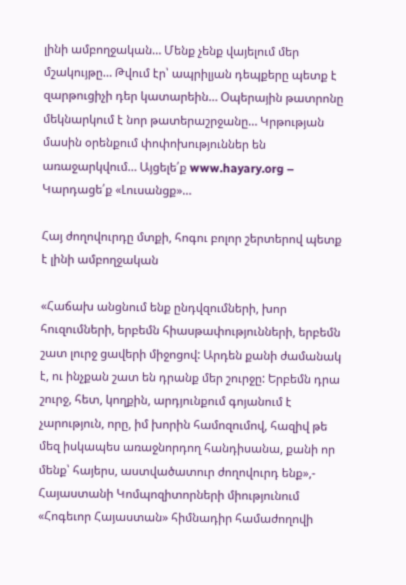լինի ամբողջական… Մենք չենք վայելում մեր մշակույթը… Թվում էր՝ ապրիլյան դեպքերը պետք է զարթուցիչի դեր կատարեին… Օպերային թատրոնը մեկնարկում է նոր թատերաշրջանը… Կրթության մասին օրենքում փոփոխություններ են առաջարկվում… Այցելե՛ք www.hayary.org – Կարդացե՛ք «Լուսանցք»…

Հայ ժողովուրդը մտքի, հոգու բոլոր շերտերով պետք է լինի ամբողջական

«Հաճախ անցնում ենք ընդվզումների, խոր հուզումների, երբեմն հիասթափությունների, երբեմն շատ լուրջ ցավերի միջոցով: Արդեն քանի ժամանակ է, ու ինչքան շատ են դրանք մեր շուրջը: Երբեմն դրա շուրջ, հետ, կողքին, արդյունքում գոյանում է չարություն, որը, իմ խորին համոզումով, հազիվ թե մեզ իսկապես առաջնորդող հանդիսանա, քանի որ մենք՝ հայերս, աստվածատուր ժողովուրդ ենք»,- Հայաստանի Կոմպոզիտորների միությունում «Հոգեւոր Հայաստան» հիմնադիր համաժողովի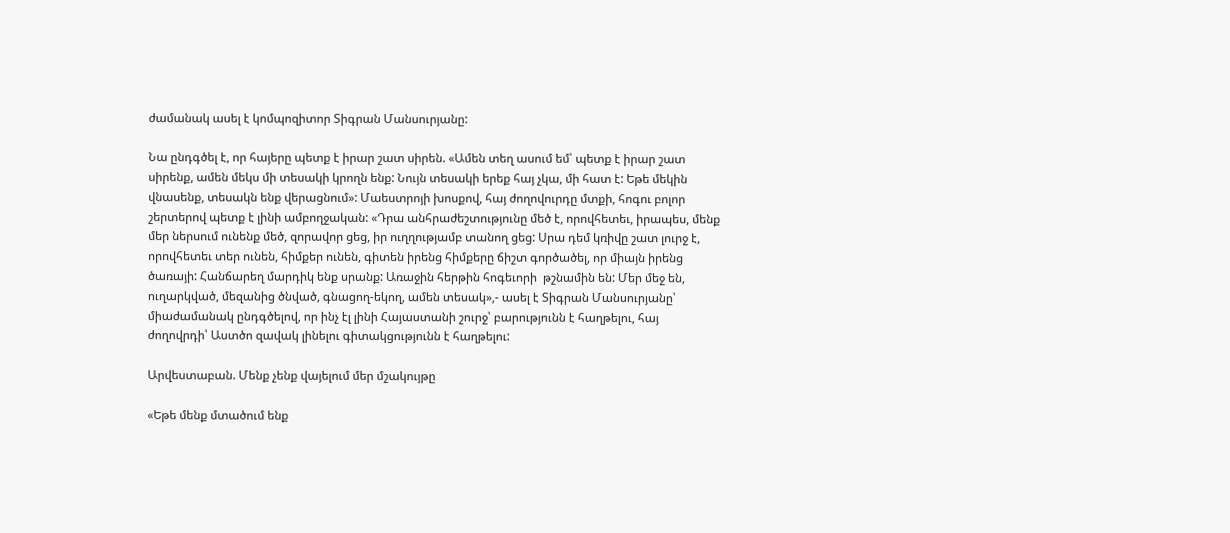ժամանակ ասել է կոմպոզիտոր Տիգրան Մանսուրյանը:

Նա ընդգծել է, որ հայերը պետք է իրար շատ սիրեն. «Ամեն տեղ ասում եմ՝ պետք է իրար շատ սիրենք, ամեն մեկս մի տեսակի կրողն ենք: Նույն տեսակի երեք հայ չկա, մի հատ է: Եթե մեկին վնասենք, տեսակն ենք վերացնում»: Մաեստրոյի խոսքով, հայ ժողովուրդը մտքի, հոգու բոլոր շերտերով պետք է լինի ամբողջական: «Դրա անհրաժեշտությունը մեծ է, որովհետեւ, իրապես, մենք մեր ներսում ունենք մեծ, զորավոր ցեց, իր ուղղությամբ տանող ցեց: Սրա դեմ կռիվը շատ լուրջ է, որովհետեւ տեր ունեն, հիմքեր ունեն, գիտեն իրենց հիմքերը ճիշտ գործածել, որ միայն իրենց ծառայի: Հանճարեղ մարդիկ ենք սրանք: Առաջին հերթին հոգեւորի  թշնամին են: Մեր մեջ են, ուղարկված, մեզանից ծնված, գնացող-եկող, ամեն տեսակ»,- ասել է Տիգրան Մանսուրյանը՝ միաժամանակ ընդգծելով, որ ինչ էլ լինի Հայաստանի շուրջ՝ բարությունն է հաղթելու, հայ ժողովրդի՝ Աստծո զավակ լինելու գիտակցությունն է հաղթելու:

Արվեստաբան. Մենք չենք վայելում մեր մշակույթը

«Եթե մենք մտածում ենք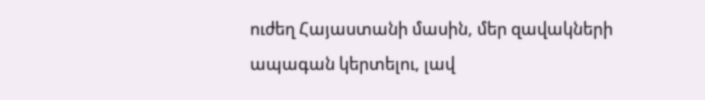ուժեղ Հայաստանի մասին, մեր զավակների ապագան կերտելու, լավ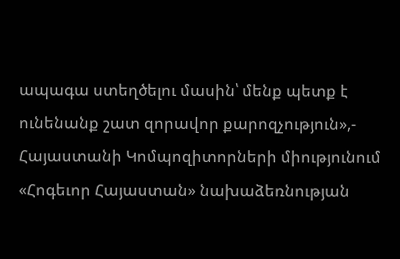ապագա ստեղծելու մասին՝ մենք պետք է ունենանք շատ զորավոր քարոզչություն»,- Հայաստանի Կոմպոզիտորների միությունում «Հոգեւոր Հայաստան» նախաձեռնության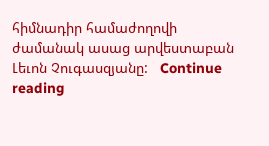հիմնադիր համաժողովի ժամանակ ասաց արվեստաբան Լեւոն Չուգասզյանը:   Continue reading